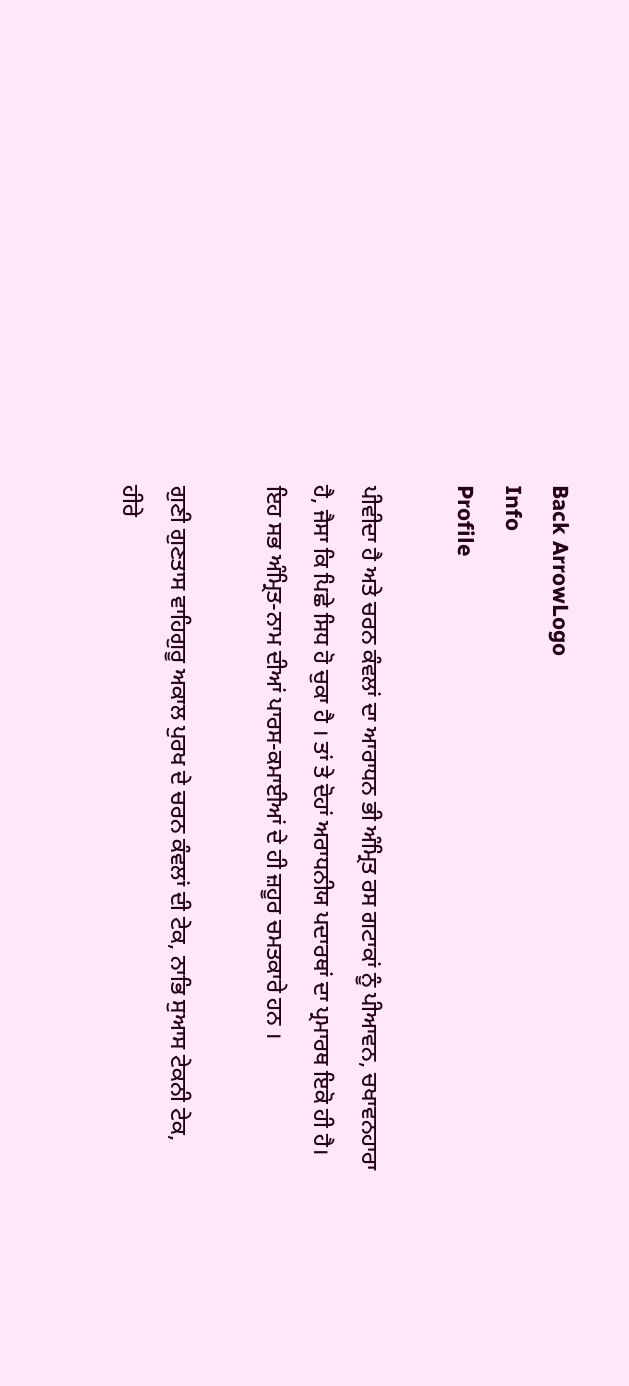Back ArrowLogo
Info
Profile

ਪੀਵੀਦਾ ਹੈ ਅਤੇ ਚਰਨ ਕੰਵਲਾਂ ਦਾ ਆਰਾਧਨ ਭੀ ਅੰਮ੍ਰਿਤ ਰਸ ਗਟਾਕਾਂ ਨੂੰ ਪੀਆਵਨ, ਚਖਾਵਨਹਾਰਾ ਹੈ, ਜੈਸਾ ਕਿ ਪਿਛੇ ਸਿਧ ਹੋ ਚੁਕਾ ਹੈ । ਤਾਂ ਤੇ ਦੋਹਾਂ ਅਰਾਧਨੀਯ ਪਦਾਰਥਾਂ ਦਾ ਪ੍ਰਮਾਰਥ ਇਕੋ ਹੀ ਹੈ। ਇਹ ਸਭ ਅੰਮ੍ਰਿਤ-ਨਾਮ ਦੀਆਂ ਪਾਰਸ-ਕਮਾਈਆਂ ਦੇ ਹੀ ਜ਼ਹੂਰ ਚਮਤਕਾਰੇ ਹਨ ।

ਗੁਣੀ ਗੁਣਤਾਸ ਵਾਹਿਗੁਰੂ ਅਕਾਲ ਪੁਰਖ ਦੇ ਚਰਨ ਕੰਵਲਾਂ ਦੀ ਟੇਕ, ਨਾਭਿ ਸੁਆਸ ਟੇਕਨੀ ਟੇਕ, ਹੀਰੇ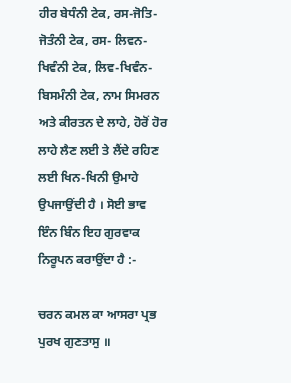ਹੀਰ ਬੇਧੰਨੀ ਟੇਕ, ਰਸ-ਜੋਤਿ-ਜੋਤੰਨੀ ਟੇਕ, ਰਸ- ਲਿਵਨ-ਖਿਵੰਨੀ ਟੇਕ, ਲਿਵ-ਖਿਵੰਨ-ਬਿਸਮੰਨੀ ਟੇਕ, ਨਾਮ ਸਿਮਰਨ ਅਤੇ ਕੀਰਤਨ ਦੇ ਲਾਹੇ, ਹੋਰੋਂ ਹੋਰ ਲਾਹੇ ਲੈਣ ਲਈ ਤੇ ਲੈਂਦੇ ਰਹਿਣ ਲਈ ਖਿਨ-ਖਿਨੀ ਉਮਾਹੇ ਉਪਜਾਉਂਦੀ ਹੈ । ਸੋਈ ਭਾਵ ਇੰਨ ਬਿੰਨ ਇਹ ਗੁਰਵਾਕ ਨਿਰੂਪਨ ਕਰਾਉਂਦਾ ਹੈ :-

ਚਰਨ ਕਮਲ ਕਾ ਆਸਰਾ ਪ੍ਰਭ ਪੁਰਖ ਗੁਣਤਾਸੁ ॥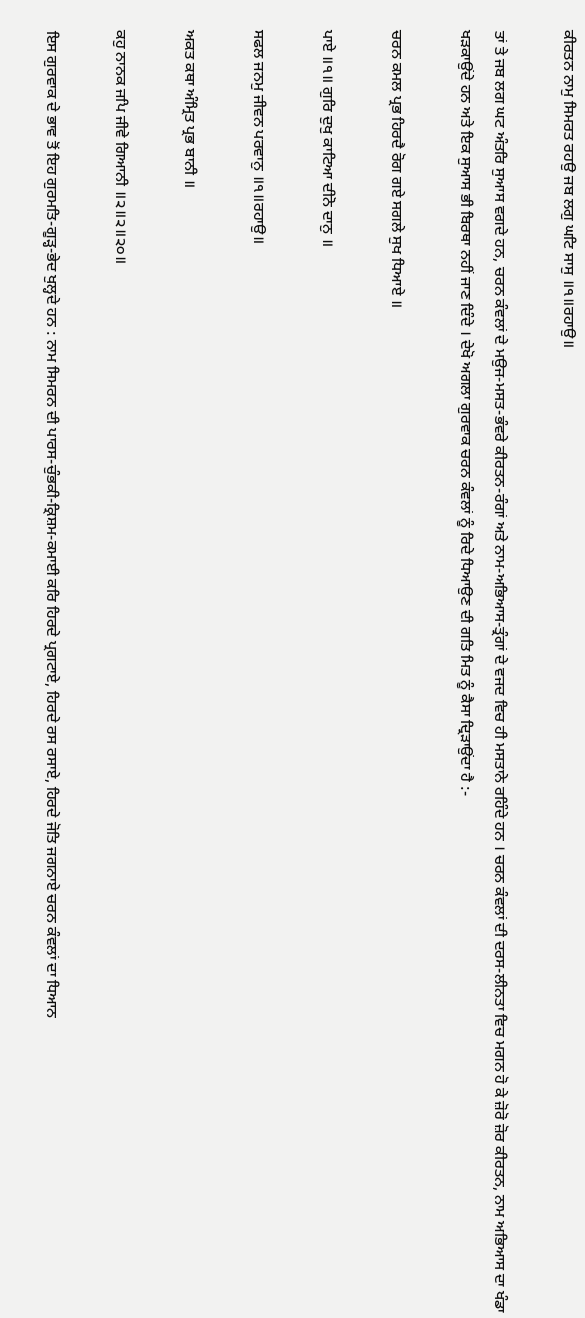ਕੀਰਤਨ ਨਾਮੁ ਸਿਮਰਤ ਰਹਉ ਜਬ ਲਗੁ ਘਟਿ ਸਾਸੁ ॥੧॥ਰਹਾਉ॥

ਤਾਂ ਤੇ ਜਬ ਲਗ ਘਟ ਅੰਤਰਿ ਸੁਆਸ ਵਗਦੇ ਹਨ, ਚਰਨ ਕੰਵਲਾਂ ਦੇ ਮਉਜ-ਮਸਤ-ਭੰਵਰੇ ਕੀਰਤਨ-ਰੰਗਾਂ ਅਤੇ ਨਾਮ-ਅਭਿਆਸ-ਤ੍ਰੰਗਾਂ ਦੇ ਵਜਦ ਵਿਚ ਹੀ ਮਸਤਾਨੇ ਰਹਿੰਦੇ ਹਨ । ਚਰਨ ਕੰਵਲਾਂ ਦੀ ਦਰਸ-ਲੀਨਤਾ ਵਿਚ ਮਗਨ ਹੋ ਕੇ ਜ਼ੋਰੋ ਜ਼ੋਰ ਕੀਰਤਨ, ਨਾਮ ਅਭਿਆਸ ਦਾ ਖੰਡਾ ਖੜਕਾਉਂਦੇ ਹਨ ਅਤੇ ਇਕ ਸੁਆਸ ਭੀ ਬਿਰਥਾ ਨਹੀਂ ਜਾਣ ਦਿੰਦੇ । ਦੇਖੋ ਅਗਲਾ ਗੁਰਵਾਕ ਚਰਨ ਕੰਵਲਾਂ ਨੂੰ ਰਿਦੇ ਧਿਆਉਣ ਦੀ ਗਤਿ ਮਿਤ ਨੂੰ ਕੈਸਾ ਦ੍ਰਿੜਾਉਂਦਾ ਹੈ :-

ਚਰਨ ਕਮਲ ਪ੍ਰਭ ਹਿਰਦੈ ਰੋਗ ਗਏ ਸਗਲੇ ਸੁਖ ਧਿਆਏ ॥

ਪਾਏ ॥੧॥ ਗੁਰਿ ਦੁਖੁ ਕਾਟਿਆ ਦੀਨੋ ਦਾਨੁ ॥

ਸਫਲ ਜਨਮੁ ਜੀਵਨ ਪਰਵਾਨੁ ॥੧॥ਰਹਾਉ॥

ਅਕਤ ਕਥਾ ਅੰਮ੍ਰਿਤ ਪ੍ਰਭ ਬਾਨੀ ॥

ਕਹੁ ਨਾਨਕ ਜਪਿ ਜੀਵੇ ਗਿਆਨੀ ॥੨॥੨॥੨੦॥

ਇਸ ਗੁਰਵਾਕ ਦੇ ਭਾਵ ਤੋਂ ਇਹ ਗੁਰਮਤਿ-ਗੂੜ੍ਹ-ਭੇਦ ਖੁਲ੍ਹਦੇ ਹਨ : ਨਾਮ ਸਿਮਰਨ ਦੀ ਪਾਰਸ-ਚੁੰਭਕੀ-ਕ੍ਰਿਸ਼ਮ-ਕਮਾਈ ਕਰਿ ਹਿਰਦੇ ਪ੍ਰਗਟਾਏ, ਹਿਰਦੇ ਰਸ ਰਸਾਏ, ਹਿਰਦੇ ਜੋਤਿ ਜਗਨਾਏ ਚਰਨ ਕੰਵਲਾਂ ਦਾ ਧਿਆਨ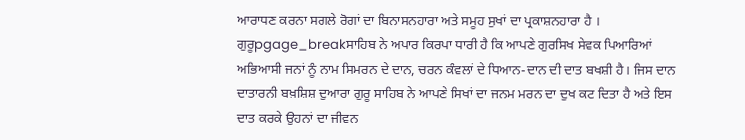ਆਰਾਧਣ ਕਰਨਾ ਸਗਲੇ ਰੋਗਾਂ ਦਾ ਬਿਨਾਸਨਹਾਰਾ ਅਤੇ ਸਮੂਹ ਸੁਖਾਂ ਦਾ ਪ੍ਰਕਾਸ਼ਨਹਾਰਾ ਹੈ । ਗੁਰੂpgage_breakਸਾਹਿਬ ਨੇ ਅਪਾਰ ਕਿਰਪਾ ਧਾਰੀ ਹੈ ਕਿ ਆਪਣੇ ਗੁਰਸਿਖ ਸੇਵਕ ਪਿਆਰਿਆਂ ਅਭਿਆਸੀ ਜਨਾਂ ਨੂੰ ਨਾਮ ਸਿਮਰਨ ਦੇ ਦਾਨ, ਚਰਨ ਕੰਵਲਾਂ ਦੇ ਧਿਆਨ-ਦਾਨ ਦੀ ਦਾਤ ਬਖਸ਼ੀ ਹੈ। ਜਿਸ ਦਾਨ ਦਾਤਾਰਨੀ ਬਖ਼ਸ਼ਿਸ਼ ਦੁਆਰਾ ਗੁਰੂ ਸਾਹਿਬ ਨੇ ਆਪਣੇ ਸਿਖਾਂ ਦਾ ਜਨਮ ਮਰਨ ਦਾ ਦੁਖ ਕਟ ਦਿਤਾ ਹੈ ਅਤੇ ਇਸ ਦਾਤ ਕਰਕੇ ਉਹਨਾਂ ਦਾ ਜੀਵਨ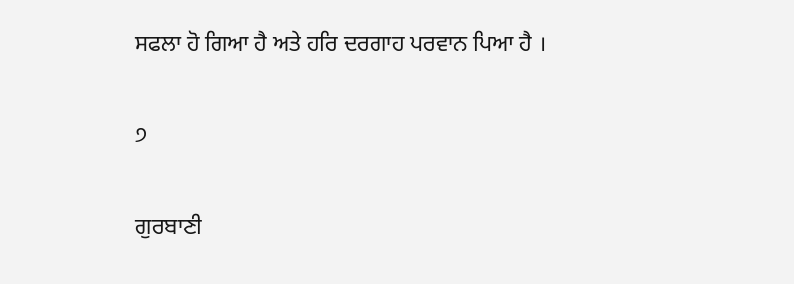ਸਫਲਾ ਹੋ ਗਿਆ ਹੈ ਅਤੇ ਹਰਿ ਦਰਗਾਹ ਪਰਵਾਨ ਪਿਆ ਹੈ ।

੭

ਗੁਰਬਾਣੀ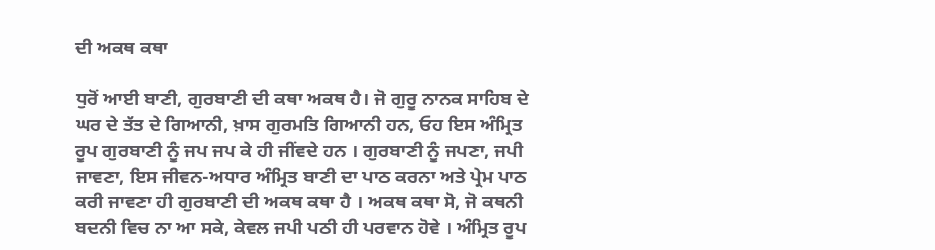ਦੀ ਅਕਥ ਕਥਾ

ਧੁਰੋਂ ਆਈ ਬਾਣੀ, ਗੁਰਬਾਣੀ ਦੀ ਕਥਾ ਅਕਥ ਹੈ। ਜੋ ਗੁਰੂ ਨਾਨਕ ਸਾਹਿਬ ਦੇ ਘਰ ਦੇ ਤੱਤ ਦੇ ਗਿਆਨੀ, ਖ਼ਾਸ ਗੁਰਮਤਿ ਗਿਆਨੀ ਹਨ, ਓਹ ਇਸ ਅੰਮ੍ਰਿਤ ਰੂਪ ਗੁਰਬਾਣੀ ਨੂੰ ਜਪ ਜਪ ਕੇ ਹੀ ਜੀਂਵਦੇ ਹਨ । ਗੁਰਬਾਣੀ ਨੂੰ ਜਪਣਾ, ਜਪੀ ਜਾਵਣਾ, ਇਸ ਜੀਵਨ-ਅਧਾਰ ਅੰਮ੍ਰਿਤ ਬਾਣੀ ਦਾ ਪਾਠ ਕਰਨਾ ਅਤੇ ਪ੍ਰੇਮ ਪਾਠ ਕਰੀ ਜਾਵਣਾ ਹੀ ਗੁਰਬਾਣੀ ਦੀ ਅਕਥ ਕਥਾ ਹੈ । ਅਕਥ ਕਥਾ ਸੋ, ਜੋ ਕਥਨੀ ਬਦਨੀ ਵਿਚ ਨਾ ਆ ਸਕੇ, ਕੇਵਲ ਜਪੀ ਪਠੀ ਹੀ ਪਰਵਾਨ ਹੋਵੇ । ਅੰਮ੍ਰਿਤ ਰੂਪ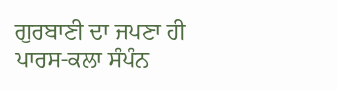ਗੁਰਬਾਣੀ ਦਾ ਜਪਣਾ ਹੀ ਪਾਰਸ-ਕਲਾ ਸੰਪੰਨ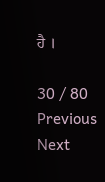ਹੈ ।

30 / 80
Previous
Next